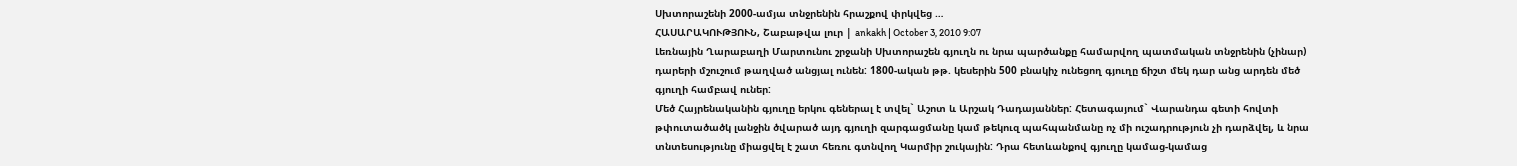Սխտորաշենի 2000-ամյա տնջրենին հրաշքով փրկվեց …
ՀԱՍԱՐԱԿՈՒԹՅՈՒՆ, Շաբաթվա լուր | ankakh | October 3, 2010 9:07
Լեռնային Ղարաբաղի Մարտունու շրջանի Սխտորաշեն գյուղն ու նրա պարծանքը համարվող պատմական տնջրենին (չինար) դարերի մշուշում թաղված անցյալ ունեն: 1800-ական թթ. կեսերին 500 բնակիչ ունեցող գյուղը ճիշտ մեկ դար անց արդեն մեծ գյուղի համբավ ուներ:
Մեծ Հայրենականին գյուղը երկու գեներալ է տվել` Աշոտ և Արշակ Դադայաններ: Հետագայում` Վարանդա գետի հովտի թփուտածածկ լանջին ծվարած այդ գյուղի զարգացմանը կամ թեկուզ պահպանմանը ոչ մի ուշադրություն չի դարձվել, և նրա տնտեսությունը միացվել է շատ հեռու գտնվող Կարմիր շուկային: Դրա հետևանքով գյուղը կամաց-կամաց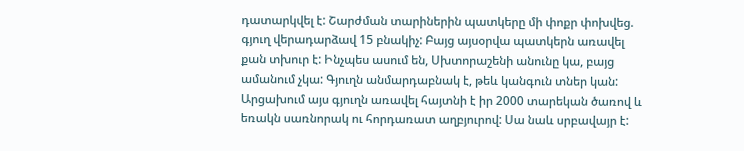դատարկվել է: Շարժման տարիներին պատկերը մի փոքր փոխվեց. գյուղ վերադարձավ 15 բնակիչ: Բայց այսօրվա պատկերն առավել քան տխուր է: Ինչպես ասում են, Սխտորաշենի անունը կա, բայց ամանում չկա: Գյուղն անմարդաբնակ է, թեև կանգուն տներ կան:
Արցախում այս գյուղն առավել հայտնի է իր 2000 տարեկան ծառով և եռակն սառնորակ ու հորդառատ աղբյուրով: Սա նաև սրբավայր է: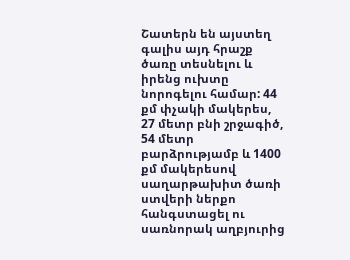Շատերն են այստեղ գալիս այդ հրաշք ծառը տեսնելու և իրենց ուխտը նորոգելու համար: 44 քմ փչակի մակերես, 27 մետր բնի շրջագիծ, 54 մետր բարձրությամբ և 1400 քմ մակերեսով սաղարթախիտ ծառի ստվերի ներքո հանգստացել ու սառնորակ աղբյուրից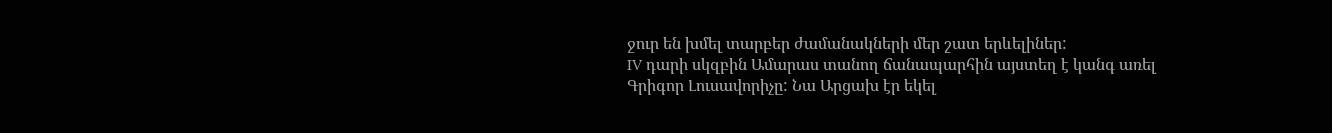ջուր են խմել տարբեր ժամանակների մեր շատ երևելիներ:
IV դարի սկզբին Ամարաս տանող ճանապարհին այստեղ է կանգ առել Գրիգոր Լուսավորիչը: Նա Արցախ էր եկել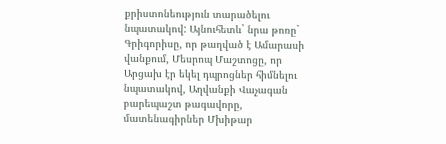քրիստոնեություն տարածելու նպատակով: Այնուհետև` նրա թոռը` Գրիգորիսը, որ թաղված է Ամարասի վանքում, Մեսրոպ Մաշտոցը, որ Արցախ էր եկել դպրոցներ հիմնելու նպատակով, Աղվանքի Վաչագան բարեպաշտ թագավորը, մատենագիրներ Մխիթար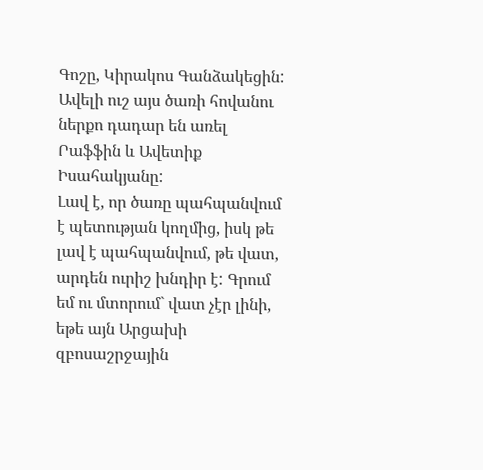Գոշը, Կիրակոս Գանձակեցին: Ավելի ուշ այս ծառի հովանու ներքո դադար են առել Րաֆֆին և Ավետիք Իսահակյանը:
Լավ է, որ ծառը պահպանվում է պետության կողմից, իսկ թե լավ է պահպանվում, թե վատ, արդեն ուրիշ խնդիր է: Գրում եմ ու մտորում` վատ չէր լինի, եթե այն Արցախի զբոսաշրջային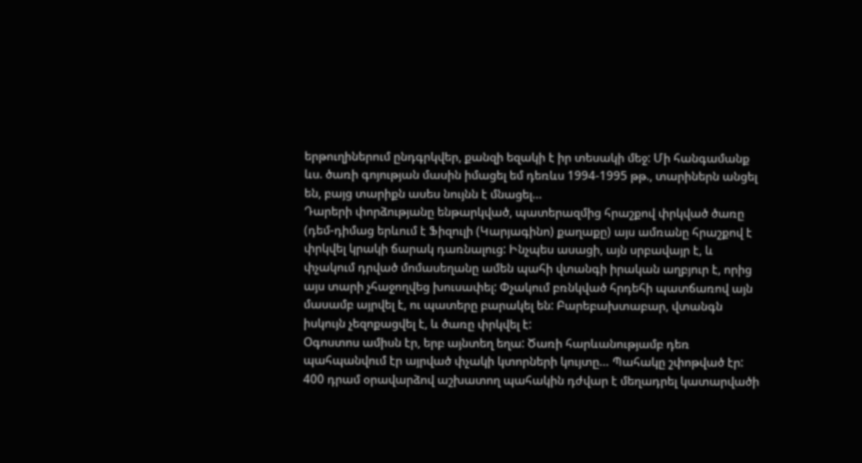երթուղիներում ընդգրկվեր, քանզի եզակի է իր տեսակի մեջ: Մի հանգամանք ևս. ծառի գոյության մասին իմացել եմ դեռևս 1994-1995 թթ., տարիներն անցել են, բայց տարիքն ասես նույնն է մնացել…
Դարերի փորձությանը ենթարկված, պատերազմից հրաշքով փրկված ծառը (դեմ-դիմաց երևում է Ֆիզուլի (Կարյագինո) քաղաքը) այս ամռանը հրաշքով է փրկվել կրակի ճարակ դառնալուց: Ինչպես ասացի, այն սրբավայր է, և փչակում դրված մոմասեղանը ամեն պահի վտանգի իրական աղբյուր է, որից այս տարի չհաջողվեց խուսափել: Փչակում բռնկված հրդեհի պատճառով այն մասամբ այրվել է, ու պատերը բարակել են: Բարեբախտաբար, վտանգն իսկույն չեզոքացվել է, և ծառը փրկվել է:
Օգոստոս ամիսն էր, երբ այնտեղ եղա: Ծառի հարևանությամբ դեռ պահպանվում էր այրված փչակի կտորների կույտը… Պահակը շփոթված էր: 400 դրամ օրավարձով աշխատող պահակին դժվար է մեղադրել կատարվածի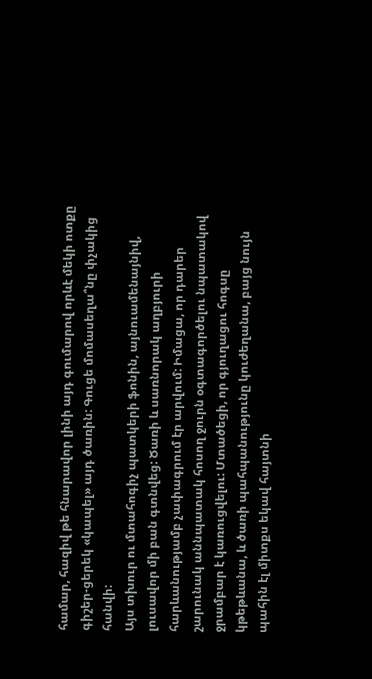համար, հազիվ թե հնարավոր լինի այդ գումարով որևէ մեկի ոտքը գիշեր-ցերեկ «կապել» այդ ծառին: Գուցե մոմասեղա՞նը փչակից հանվի:
Այս տխուր ու մտահոգիչ պատկերի ֆոնին, այնուամենայնիվ, լուսավոր մի բան գտնվեց: Ծառի և սառնորակ աղբյուրի հարևանությամբ չափագրում էր արվում: Իմացա, որ դարեր շարունակ աննպատակ հոսող ջուրն օգտագործելու նպատակով ջրամբար է կառուցվելու: Մտածեցի, որ գյուղացու հոգսը կթեթևանա, և ծառի պահպանությունը կուժեղանա, բայց նույն պահին էլ միտքս եկավ հայտնի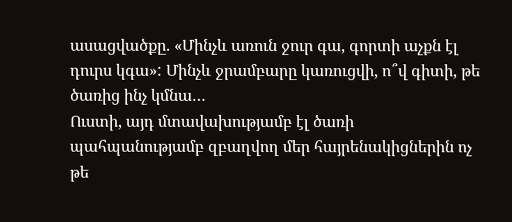ասացվածքը. «Մինչև առուն ջուր գա, գորտի աչքն էլ դուրս կգա»: Մինչև ջրամբարը կառուցվի, ո՞վ գիտի, թե ծառից ինչ կմնա…
Ուստի, այդ մտավախությամբ էլ ծառի պահպանությամբ զբաղվող մեր հայրենակիցներին ոչ թե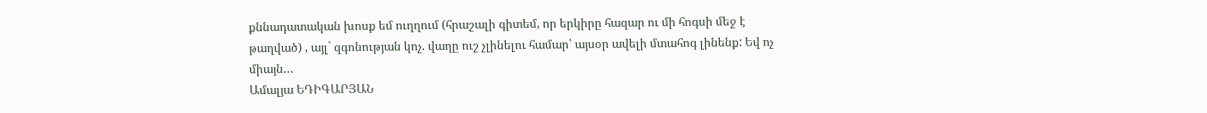քննադատական խոսք եմ ուղղում (հրաշալի գիտեմ, որ երկիրը հազար ու մի հոգսի մեջ է թաղված) , այլ` զգոնության կոչ. վաղը ուշ չլինելու համար՝ այսօր ավելի մտահոգ լինենք: Եվ ոչ միայն…
Ամալյա ԵԴԻԳԱՐՅԱՆ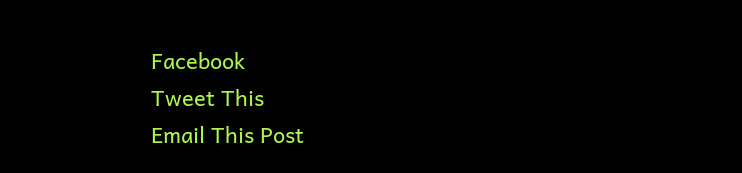Facebook
Tweet This
Email This Post